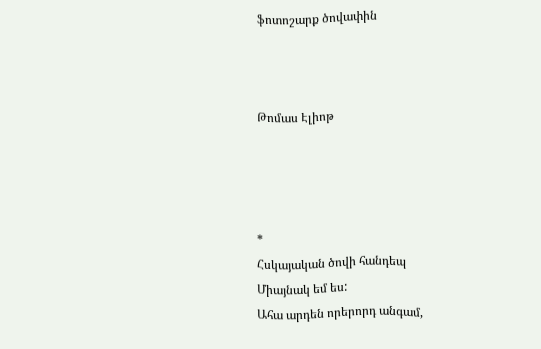ֆոտոշարք ծովափին



Թոմաս Էլիոթ




*
Հսկայական ծովի հանդեպ
Միայնակ եմ ես:
Ահա արդեն որերորդ անգամ,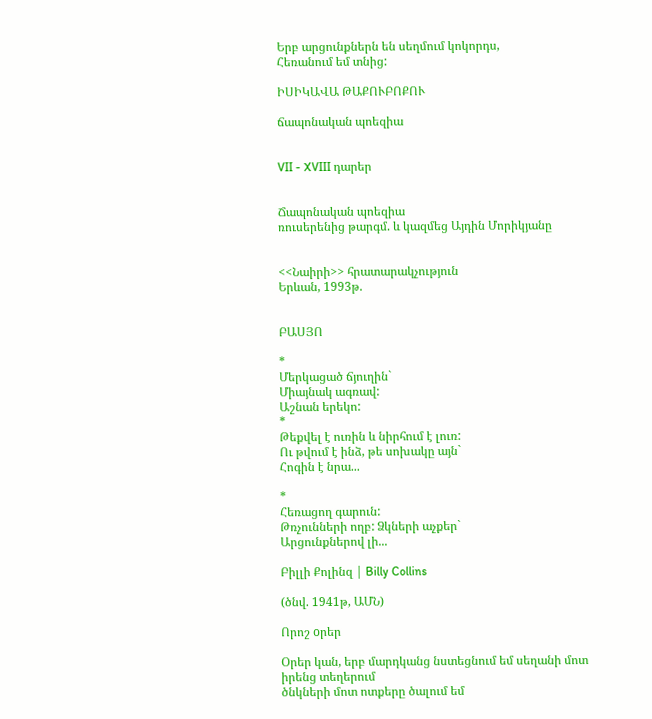Երբ արցունքներն են սեղմում կոկորդս,
Հեռանում եմ տնից:

ԻՍԻԿԱՎԱ ԹԱՔՈՒԲՈՔՈՒ

ճապոնական պոեզիա


VII - XVIII դարեր


Ճապոնական պոեզիա
ռուսերենից թարգմ. և կազմեց Այդին Մորիկյանը


<<Նաիրի>> հրատարակչություն
Երևան, 1993թ.


ԲԱՍՅՈ

*
Մերկացած ճյուղին`
Միայնակ ագռավ:
Աշնան երեկո:
*
Թեքվել է ուռին և նիրհում է լուռ:
Ու թվում է ինձ, թե սոխակը այն`
Հոգին է նրա...

*
Հեռացող գարուն:
Թռչունների ողբ: Ձկների աչքեր`
Արցունքներով լի...

Բիլլի Քոլինզ | Billy Collins

(ծնվ. 1941թ, ԱՄՆ)

Որոշ oրեր

Օրեր կան, երբ մարդկանց նստեցնում եմ սեղանի մոտ իրենց տեղերում
ծնկների մոտ ոտքերը ծալում եմ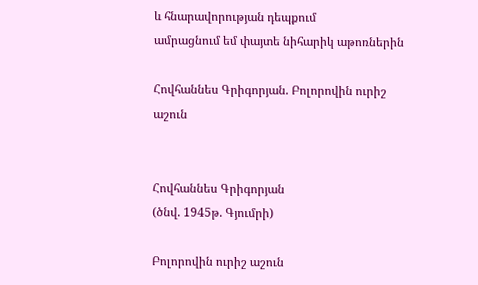և հնարավորության դեպքում
ամրացնում եմ փայտե նիհարիկ աթոռներին

Հովհաննես Գրիգորյան. Բոլորովին ուրիշ աշուն


Հովհաննես Գրիգորյան
(ծնվ. 1945թ. Գյումրի)

Բոլորովին ուրիշ աշուն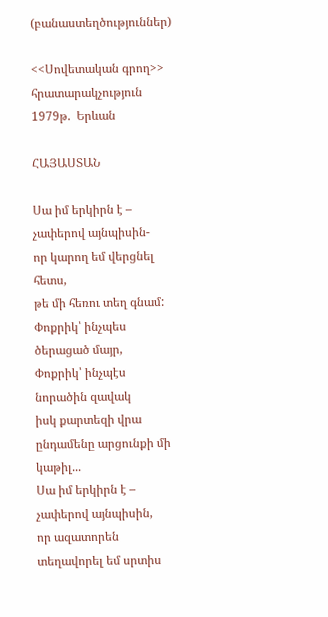(բանաստեղծություններ)

<<Սովետական գրող>> հրատարակչություն
1979թ.  Երևան

ՀԱՅԱՍՏԱՆ

Սա իմ երկիրն է – չափերով այնպիսին-
որ կարող եմ վերցնել հետս,
թե մի հեռու տեղ գնամ:
Փոքրիկ՝ ինչպես ծերացած մայր,
Փոքրիկ՝ ինչպէս նորածին զավակ
իսկ քարտեզի վրա
ընդամենը արցունքի մի կաթիլ...
Սա իմ երկիրն է – չափերով այնպիսին,
որ ազատորեն տեղավորել եմ սրտիս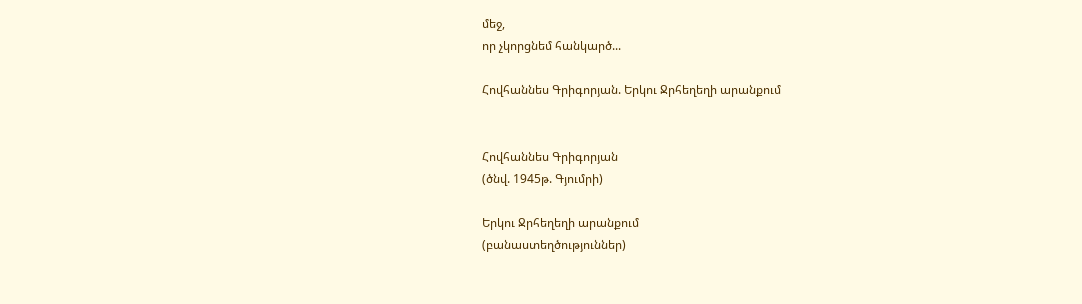մեջ,
որ չկորցնեմ հանկարծ...

Հովհաննես Գրիգորյան. Երկու Ջրհեղեղի արանքում


Հովհաննես Գրիգորյան
(ծնվ. 1945թ. Գյումրի)

Երկու Ջրհեղեղի արանքում
(բանաստեղծություններ)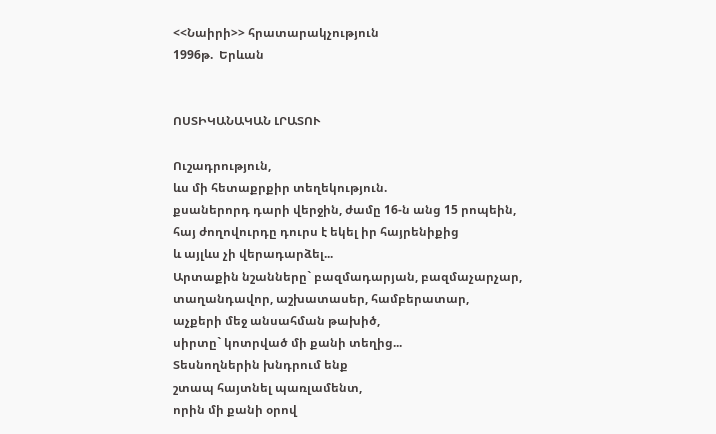<<Նաիրի>> հրատարակչություն
1996թ.  Երևան


ՈՍՏԻԿԱՆԱԿԱՆ ԼՐԱՏՈՒ

Ուշադրություն,
ևս մի հետաքրքիր տեղեկություն.
քսաներորդ դարի վերջին, ժամը 16-ն անց 15 րոպեին,
հայ ժողովուրդը դուրս է եկել իր հայրենիքից
և այլևս չի վերադարձել...
Արտաքին նշանները` բազմադարյան, բազմաչարչար,
տաղանդավոր, աշխատասեր, համբերատար,
աչքերի մեջ անսահման թախիծ,
սիրտը` կոտրված մի քանի տեղից...
Տեսնողներին խնդրում ենք
շտապ հայտնել պառլամենտ,
որին մի քանի օրով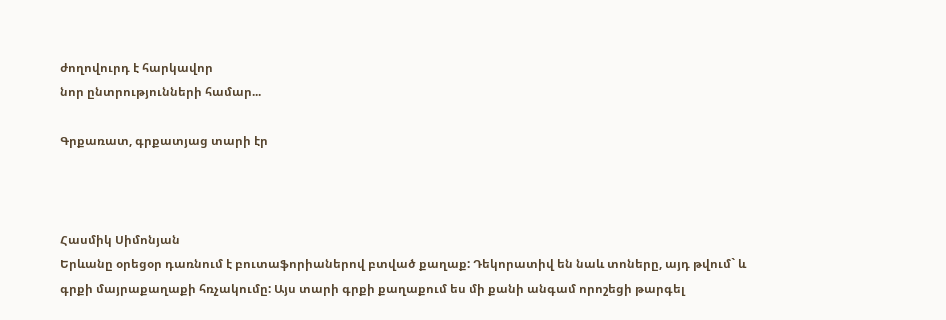ժողովուրդ է հարկավոր
նոր ընտրությունների համար...

Գրքառատ, գրքատյաց տարի էր



Հասմիկ Սիմոնյան
Երևանը օրեցօր դառնում է բուտաֆորիաներով բտված քաղաք: Դեկորատիվ են նաև տոները, այդ թվում` և գրքի մայրաքաղաքի հռչակումը: Այս տարի գրքի քաղաքում ես մի քանի անգամ որոշեցի թարգել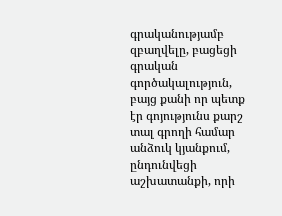գրականությամբ զբաղվելը, բացեցի գրական գործակալություն, բայց քանի որ պետք էր գոյությունս քարշ տալ գրողի համար անձուկ կյանքում, ընդունվեցի աշխատանքի, որի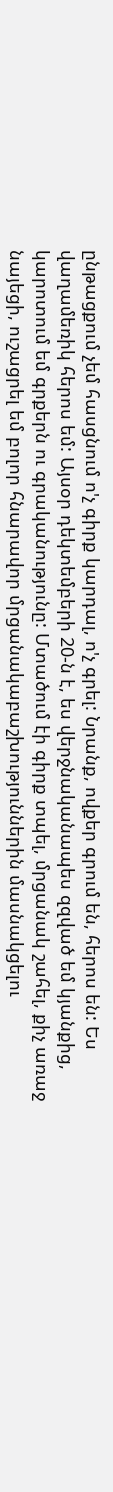ընթացքում չեմ հասցնում ո'չ գիրք կարդալ, ո'չ գրել: Նրանք, ովքեր գրում են, հերոս են: Ես վաղամեռիկ հերոս եմ: Այսօր դեկտեմբերի 20-ն է, ես վերջնականապես զզված եմ կյանքից, կարոտում եմ գրքերն ու գրականությունը: Մտածում էի գիրք տպել, մրցանակ շահել, քիչ առաջ նայեցի, ուշացրել եմ բոլոր հնարավոր մրցանակաբաշխություններին մասնակցելու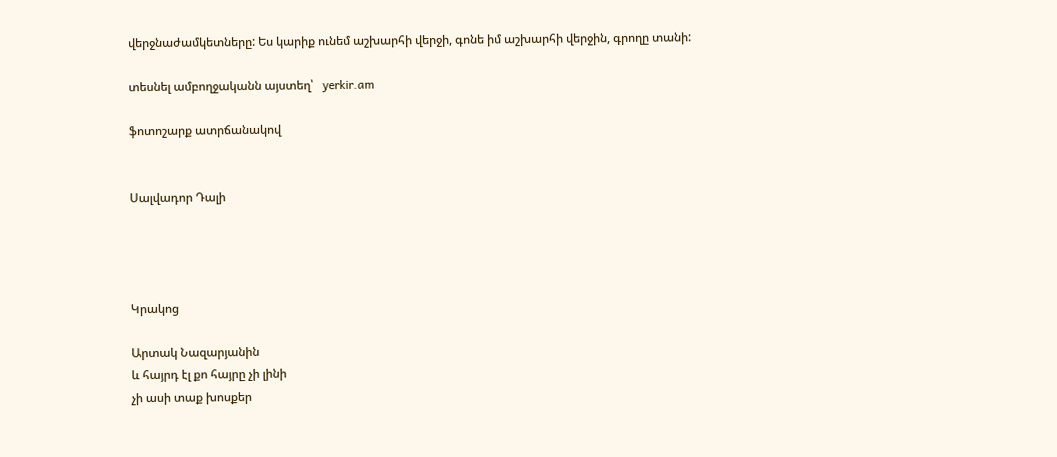վերջնաժամկետները: Ես կարիք ունեմ աշխարհի վերջի, գոնե իմ աշխարհի վերջին, գրողը տանի:

տեսնել ամբողջականն այստեղ՝   yerkir.am

ֆոտոշարք ատրճանակով


Սալվադոր Դալի




Կրակոց

Արտակ Նազարյանին
և հայրդ էլ քո հայրը չի լինի
չի ասի տաք խոսքեր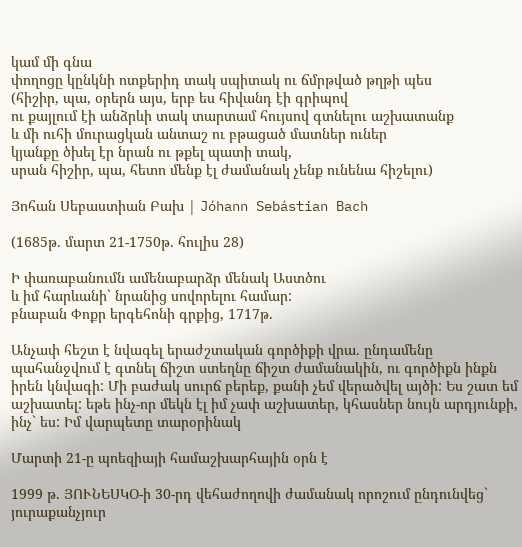կամ մի գնա
փողոցը կընկնի ոտքերիդ տակ սպիտակ ու ճմրթված թղթի պես
(հիշիր, պա, օրերն այս, երբ ես հիվանդ էի գրիպով
ու քայլում էի անձրևի տակ տարտամ հույսով գտնելու աշխատանք
և մի ուհի մուրացկան անտաշ ու բթացած մատներ ուներ
կյանքը ծխել էր նրան ու թքել պատի տակ,
սրան հիշիր, պա, հետո մենք էլ ժամանակ չենք ունենա հիշելու)

Յոհան Սեբաստիան Բախ | Jóhann Sebástian Bach

(1685թ. մարտ 21-1750թ. հուլիս 28)

Ի փառաբանումն ամենաբարձր մենակ Աստծու
և իմ հարևանի` նրանից սովորելու համար:
բնաբան Փոքր երգեհոնի գրքից, 1717թ.

Անչափ հեշտ է նվագել երաժշտական գործիքի վրա. ընդամենը պահանջվում է գտնել ճիշտ ստեղնը ճիշտ ժամանակին, ու գործիքն ինքն իրեն կնվագի: Մի բաժակ սուրճ բերեք, քանի չեմ վերածվել այծի: Ես շատ եմ աշխատել: եթե ինչ-որ մեկն էլ իմ չափ աշխատեր, կհասներ նույն արդյունքի, ինչ` ես: Իմ վարպետը տարօրինակ

Մարտի 21-ը պոեզիայի համաշխարհային օրն է

1999 թ. ՅՈՒՆԵՍԿՕ-ի 30-րդ վեհաժողովի ժամանակ որոշում ընդունվեց` յուրաքանչյուր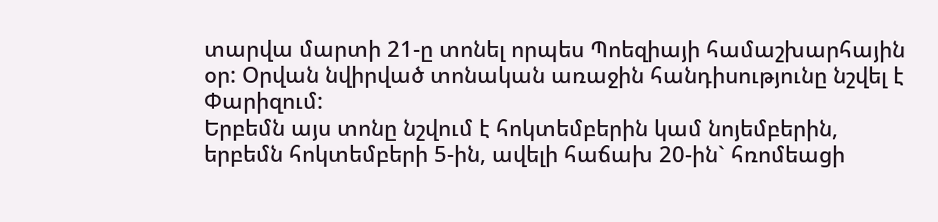տարվա մարտի 21-ը տոնել որպես Պոեզիայի համաշխարհային օր: Օրվան նվիրված տոնական առաջին հանդիսությունը նշվել է Փարիզում:
Երբեմն այս տոնը նշվում է հոկտեմբերին կամ նոյեմբերին, երբեմն հոկտեմբերի 5-ին, ավելի հաճախ 20-ին` հռոմեացի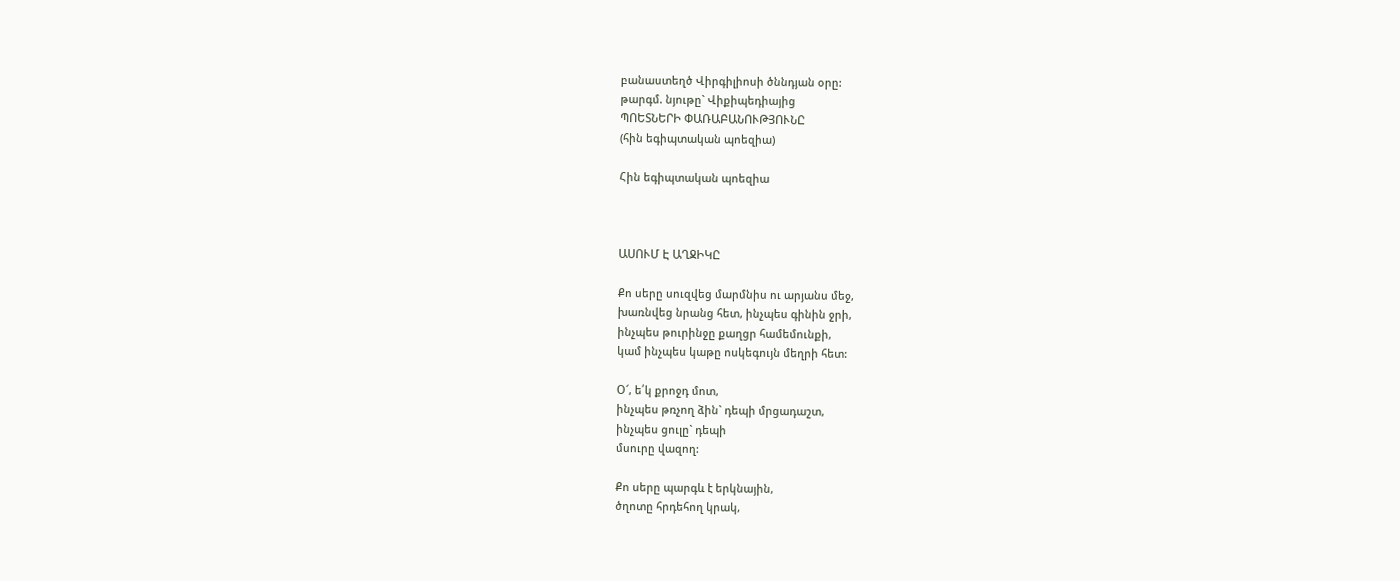բանաստեղծ Վիրգիլիոսի ծննդյան օրը:
թարգմ. նյութը` Վիքիպեդիայից
ՊՈԵՏՆԵՐԻ ՓԱՌԱԲԱՆՈՒԹՅՈՒՆԸ
(հին եգիպտական պոեզիա)

Հին եգիպտական պոեզիա



ԱՍՈՒՄ Է ԱՂՋԻԿԸ

Քո սերը սուզվեց մարմնիս ու արյանս մեջ,
խառնվեց նրանց հետ, ինչպես գինին ջրի,
ինչպես թուրինջը քաղցր համեմունքի,
կամ ինչպես կաթը ոսկեգույն մեղրի հետ:

Օ՜, ե՛կ քրոջդ մոտ,
ինչպես թռչող ձին` դեպի մրցադաշտ,
ինչպես ցուլը` դեպի
մսուրը վազող:

Քո սերը պարգև է երկնային,
ծղոտը հրդեհող կրակ,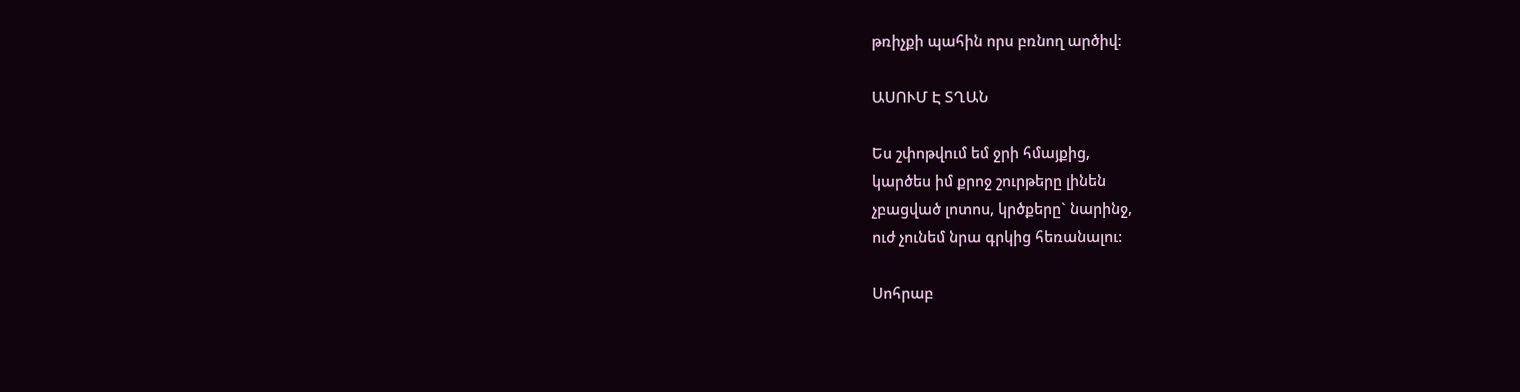թռիչքի պահին որս բռնող արծիվ:

ԱՍՈՒՄ Է ՏՂԱՆ

Ես շփոթվում եմ ջրի հմայքից,
կարծես իմ քրոջ շուրթերը լինեն
չբացված լոտոս, կրծքերը` նարինջ,
ուժ չունեմ նրա գրկից հեռանալու:

Սոհրաբ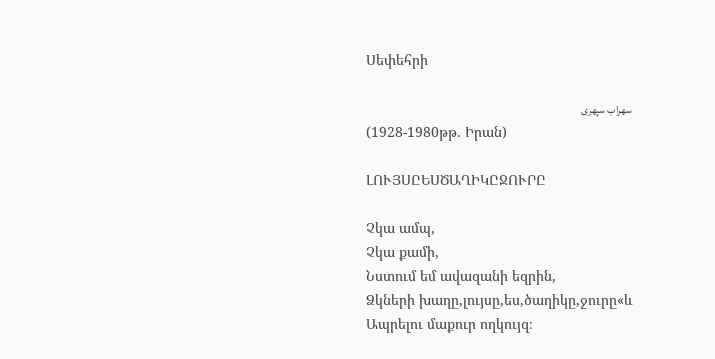Սեփեհրի

سهراب سپهری
(1928-1980թթ. Իրան)

ԼՈՒՅՍԸԵՍԾԱՂԻԿԸՋՈՒՐԸ

Չկա ամպ,
Չկա քամի,
Նստում եմ ավազանի եզրին,
Ձկների խաղը,լույսը,ես,ծաղիկը,ջուրը«և
Ապրելու մաքուր ողկույզ։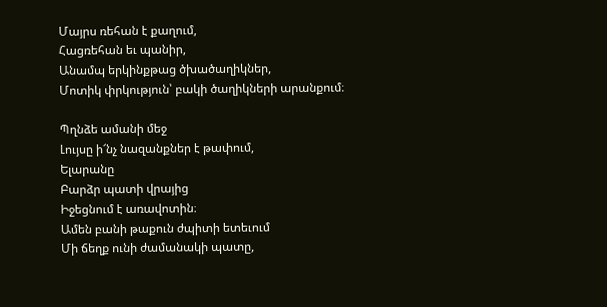Մայրս ռեհան է քաղում,
Հացռեհան եւ պանիր,
Անամպ երկինքթաց ծխածաղիկներ,
Մոտիկ փրկություն՝ բակի ծաղիկների արանքում։

Պղնձե ամանի մեջ
Լույսը ի՜նչ նազանքներ է թափում,
Ելարանը
Բարձր պատի վրայից
Իջեցնում է առավոտին։
Ամեն բանի թաքուն ժպիտի ետեւում
Մի ճեղք ունի ժամանակի պատը,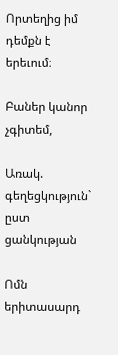Որտեղից իմ դեմքն է երեւում։

Բաներ կանոր չգիտեմ,

Առակ. գեղեցկություն` ըստ ցանկության

Ոմն երիտասարդ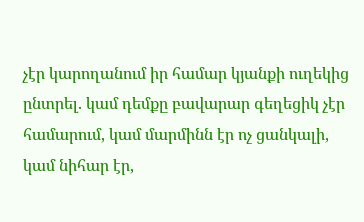չէր կարողանում իր համար կյանքի ուղեկից ընտրել. կամ դեմքը բավարար գեղեցիկ չէր համարում, կամ մարմինն էր ոչ ցանկալի, կամ նիհար էր,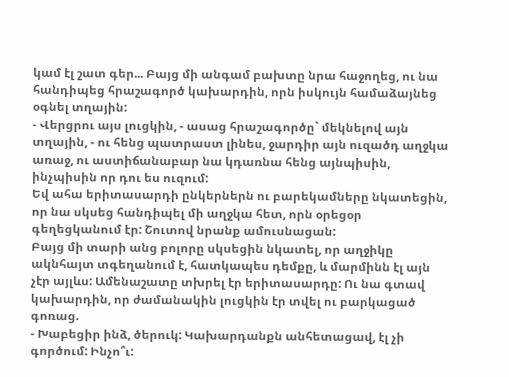կամ էլ շատ գեր... Բայց մի անգամ բախտը նրա հաջողեց, ու նա հանդիպեց հրաշագործ կախարդին, որն իսկույն համաձայնեց օգնել տղային:
- Վերցրու այս լուցկին, - ասաց հրաշագործը` մեկնելով այն տղային, - ու հենց պատրաստ լինես, ջարդիր այն ուզածդ աղջկա առաջ, ու աստիճանաբար նա կդառնա հենց այնպիսին, ինչպիսին որ դու ես ուզում:
Եվ ահա երիտասարդի ընկերներն ու բարեկամները նկատեցին, որ նա սկսեց հանդիպել մի աղջկա հետ, որն օրեցօր գեղեցկանում էր: Շուտով նրանք ամուսնացան:
Բայց մի տարի անց բոլորը սկսեցին նկատել, որ աղջիկը ակնհայտ տգեղանում է, հատկապես դեմքը, և մարմինն էլ այն չէր այլևս: Ամենաշատը տխրել էր երիտասարդը: Ու նա գտավ կախարդին, որ ժամանակին լուցկին էր տվել ու բարկացած գոռաց.
- Խաբեցիր ինձ, ծերուկ: Կախարդանքն անհետացավ, էլ չի գործում: Ինչո՞ւ: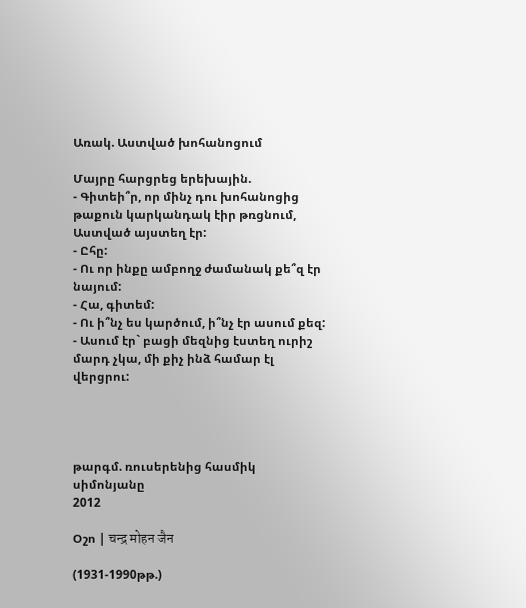Առակ. Աստված խոհանոցում

Մայրը հարցրեց երեխային.
- Գիտեի՞ր, որ մինչ դու խոհանոցից թաքուն կարկանդակ էիր թռցնում, Աստված այստեղ էր:
- Ըհը:
- Ու որ ինքը ամբողջ ժամանակ քե՞զ էր նայում:
- Հա, գիտեմ:
- Ու ի՞նչ ես կարծում, ի՞նչ էր ասում քեզ:
- Ասում էր` բացի մեզնից էստեղ ուրիշ մարդ չկա, մի քիչ ինձ համար էլ վերցրու:




թարգմ. ռուսերենից հասմիկ սիմոնյանը
2012

Օշո | चन्द्र मोहन जैन

(1931-1990թթ.)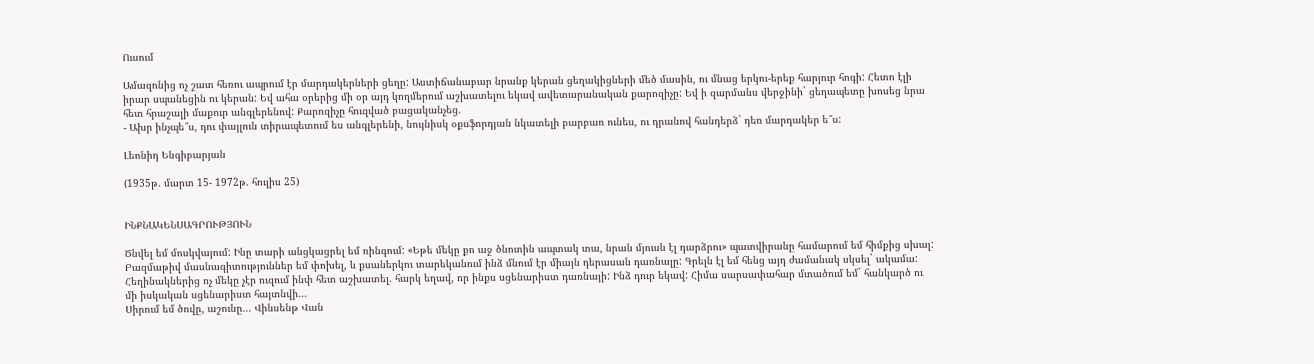Ուսում

Ամազոնից ոչ շատ հեռու ապրում էր մարդակերների ցեղը: Աստիճանաբար նրանք կերան ցեղակիցների մեծ մասին, ու մնաց երկու-երեք հարյուր հոգի: Հետո էլի իրար սպանեցին ու կերան: Եվ ահա օրերից մի օր այդ կողմերում աշխատելու եկավ ավետարանական քարոզիչը: Եվ ի զարմանս վերջինի` ցեղապետը խոսեց նրա հետ հրաշալի մաքուր անգլերենով: Քարոզիչը հուզված բացականչեց.
- Ախր ինչպե՞ս, դու փայլուն տիրապետում ես անգլերենի, նույնիսկ օքսֆորդյան նկատելի բարբառ ունես, ու դրանով հանդերձ` դեռ մարդակեր ե՞ս:

Լեոնիդ Ենգիբարյան

(1935թ. մարտ 15- 1972թ. հուլիս 25)


ԻՆՔՆԱԿԵՆՍԱԳՐՈՒԹՅՈՒՆ

Ծնվել եմ մոսկվայում: Ինը տարի անցկացրել եմ ռինգում: «Եթե մեկը քո աջ ծնոտին ապտակ տա, նրան մյուսն էլ դարձրու» պատվիրանը համարում եմ հիմքից սխալ: Բազմաթիվ մասնագիտություններ եմ փոխել, և քսաներկու տարեկանում ինձ մնում էր միայն դերասան դառնալը: Գրելն էլ եմ հենց այդ ժամանակ սկսել` ակամա: Հեղինակներից ոչ մեկը չէր ուզում ինփ հետ աշխատել. հարկ եղավ, որ ինքս սցենարիստ դառնայի: Ինձ դուր եկավ: Հիմա սարսափահար մտածում եմ` հանկարծ ու մի իսկական սցենարիստ հայտնվի...
Սիրում եմ ծովը, աշունը... Վինսենթ Վան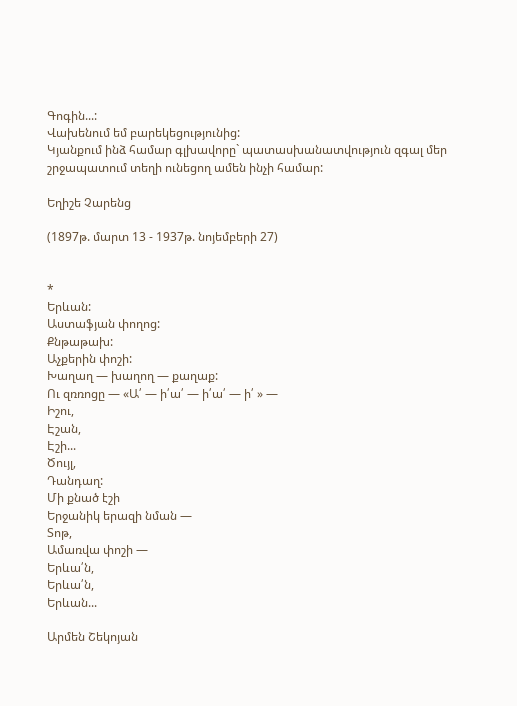Գոգին...:
Վախենում եմ բարեկեցությունից:
Կյանքում ինձ համար գլխավորը` պատասխանատվություն զգալ մեր շրջապատում տեղի ունեցող ամեն ինչի համար:

Եղիշե Չարենց

(1897թ. մարտ 13 - 1937թ. նոյեմբերի 27)


*
Երևան:
Աստաֆյան փողոց:
Քնթաթախ:
Աչքերին փոշի:
Խաղաղ — խաղող — քաղաք:
Ու զռռոցը — «Ա՛ — ի՛ա՛ — ի՛ա՛ — ի՛ » —
Իշու,
Էշան,
Էշի...
Ծույլ,
Դանդաղ:
Մի քնած էշի
Երջանիկ երազի նման —
Տոթ,
Ամառվա փոշի —
Երևա՛ն,
Երևա՛ն,
Երևան...

Արմեն Շեկոյան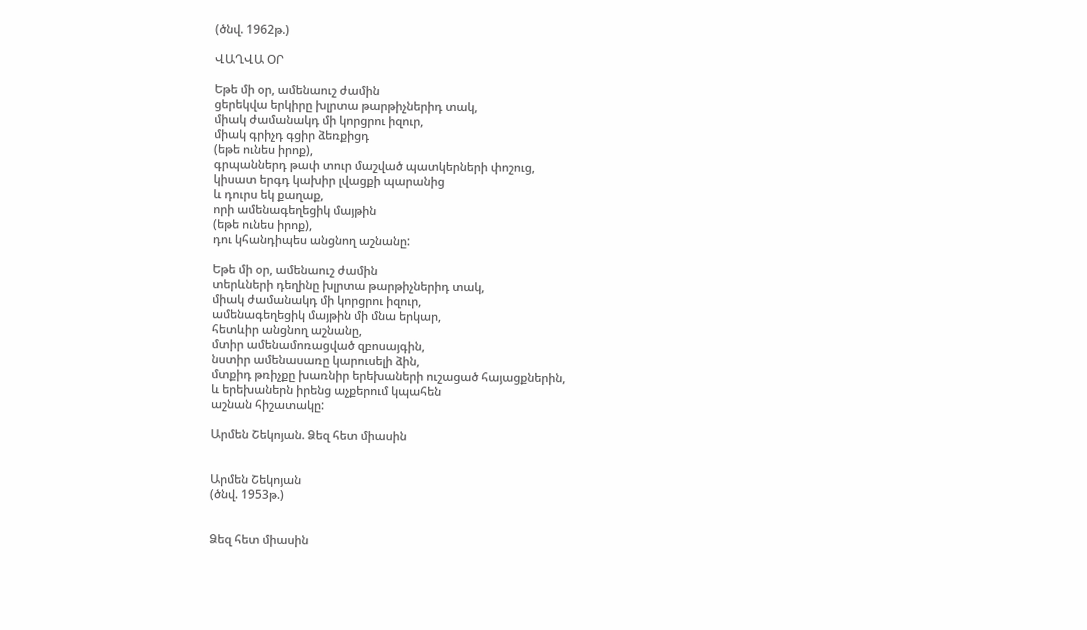(ծնվ. 1962թ.)

ՎԱՂՎԱ ՕՐ

Եթե մի օր, ամենաուշ ժամին
ցերեկվա երկիրը խլրտա թարթիչներիդ տակ,
միակ ժամանակդ մի կորցրու իզուր,
միակ գրիչդ գցիր ձեռքիցդ
(եթե ունես իրոք),
գրպաններդ թափ տուր մաշված պատկերների փոշուց,
կիսատ երգդ կախիր լվացքի պարանից
և դուրս եկ քաղաք,
որի ամենագեղեցիկ մայթին
(եթե ունես իրոք),
դու կհանդիպես անցնող աշնանը:

Եթե մի օր, ամենաուշ ժամին
տերևների դեղինը խլրտա թարթիչներիդ տակ,
միակ ժամանակդ մի կորցրու իզուր,
ամենագեղեցիկ մայթին մի մնա երկար,
հետևիր անցնող աշնանը,
մտիր ամենամոռացված զբոսայգին,
նստիր ամենասառը կարուսելի ձին,
մտքիդ թռիչքը խառնիր երեխաների ուշացած հայացքներին,
և երեխաներն իրենց աչքերում կպահեն
աշնան հիշատակը:

Արմեն Շեկոյան. Ձեզ հետ միասին


Արմեն Շեկոյան
(ծնվ. 1953թ.)


Ձեզ հետ միասին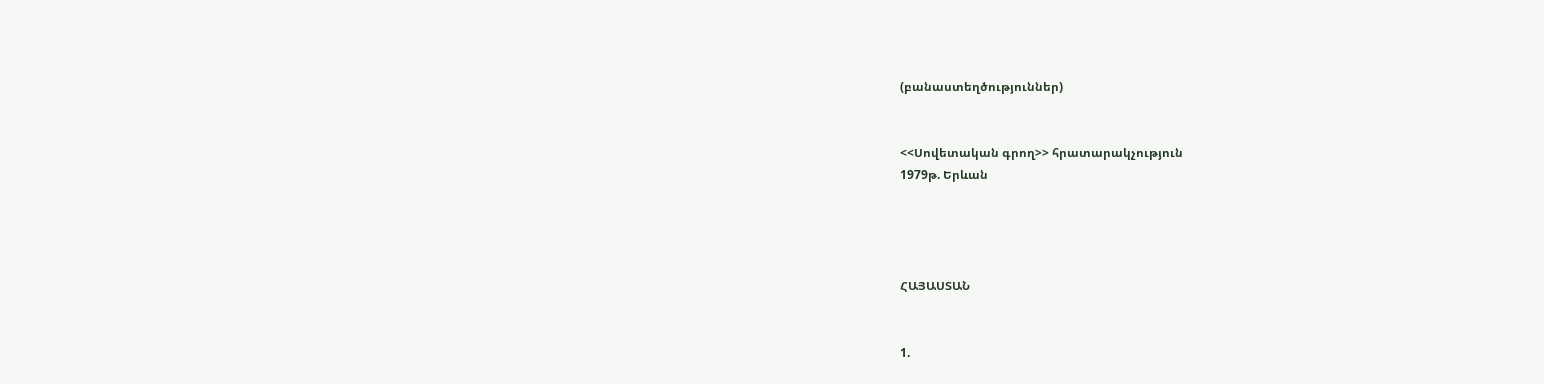(բանաստեղծություններ)


<<Սովետական գրող>> հրատարակչություն
1979թ. Երևան




ՀԱՅԱՍՏԱՆ


1.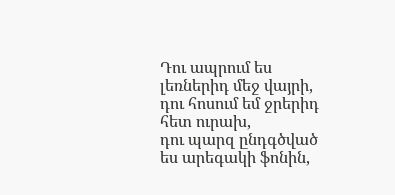Դու ապրում ես լեռներիդ մեջ վայրի,
դու հոսում եմ ջրերիդ հետ ուրախ,
դու պարզ ընդգծված ես արեգակի ֆոնին,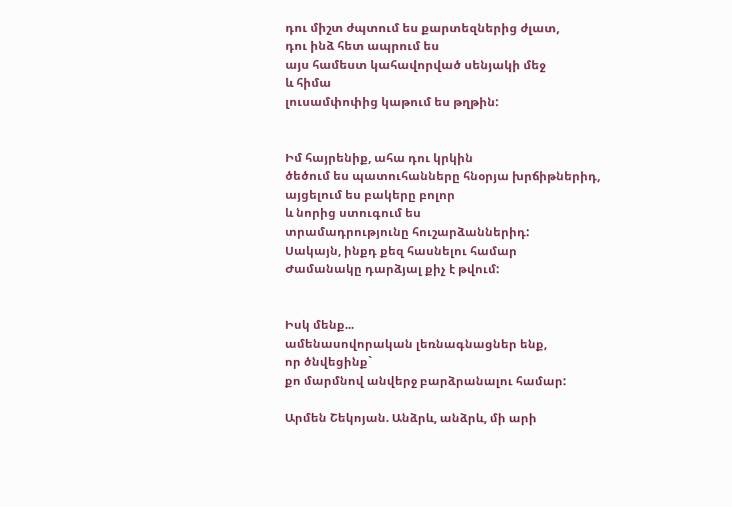դու միշտ ժպտում ես քարտեզներից ժլատ,
դու ինձ հետ ապրում ես
այս համեստ կահավորված սենյակի մեջ
և հիմա
լուսամփոփից կաթում ես թղթին:


Իմ հայրենիք, ահա դու կրկին
ծեծում ես պատուհանները հնօրյա խրճիթներիդ,
այցելում ես բակերը բոլոր
և նորից ստուգում ես
տրամադրությունը հուշարձաններիդ:
Սակայն, ինքդ քեզ հասնելու համար
Ժամանակը դարձյալ քիչ է թվում:


Իսկ մենք...
ամենասովորական լեռնագնացներ ենք,
որ ծնվեցինք`
քո մարմնով անվերջ բարձրանալու համար:

Արմեն Շեկոյան. Անձրև, անձրև, մի արի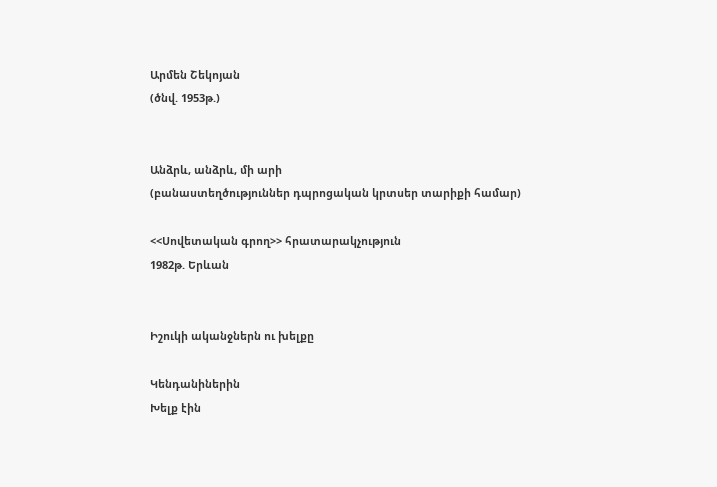Արմեն Շեկոյան
(ծնվ. 1953թ.)


Անձրև, անձրև, մի արի
(բանաստեղծություններ դպրոցական կրտսեր տարիքի համար)

<<Սովետական գրող>> հրատարակչություն
1982թ. Երևան


Իշուկի ականջներն ու խելքը

Կենդանիներին
Խելք էին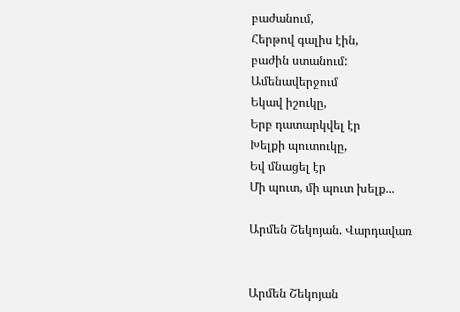բաժանում,
Հերթով գալիս էին,
բաժին ստանում:
Ամենավերջում
Եկավ իշուկը,
Երբ դատարկվել էր
Խելքի պուտուկը,
Եվ մնացել էր
Մի պուտ, մի պուտ խելք...

Արմեն Շեկոյան. Վարդավառ


Արմեն Շեկոյան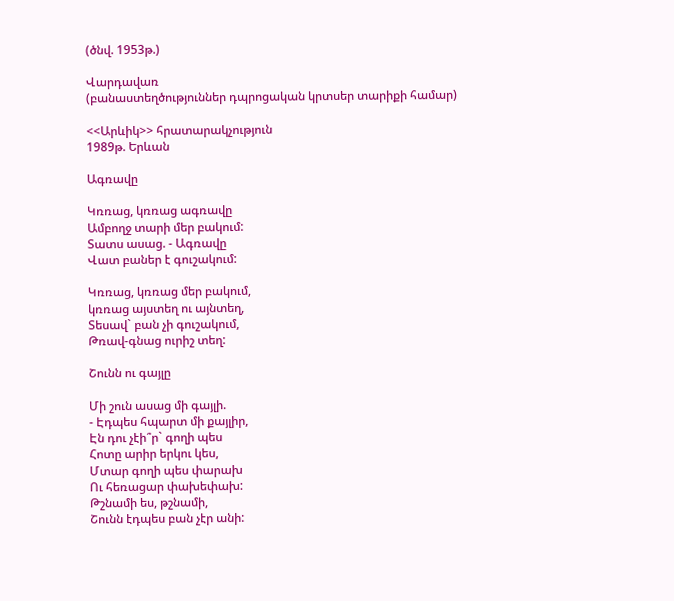(ծնվ. 1953թ.)

Վարդավառ
(բանաստեղծություններ դպրոցական կրտսեր տարիքի համար)

<<Արևիկ>> հրատարակչություն
1989թ. Երևան

Ագռավը

Կռռաց, կռռաց ագռավը
Ամբողջ տարի մեր բակում:
Տատս ասաց. - Ագռավը
Վատ բաներ է գուշակում:

Կռռաց, կռռաց մեր բակում,
կռռաց այստեղ ու այնտեղ,
Տեսավ` բան չի գուշակում,
Թռավ-գնաց ուրիշ տեղ:

Շունն ու գայլը

Մի շուն ասաց մի գայլի.
- Էդպես հպարտ մի քայլիր,
Էն դու չէի՞ր` գողի պես
Հոտը արիր երկու կես,
Մտար գողի պես փարախ
Ու հեռացար փախեփախ:
Թշնամի ես, թշնամի,
Շունն էդպես բան չէր անի: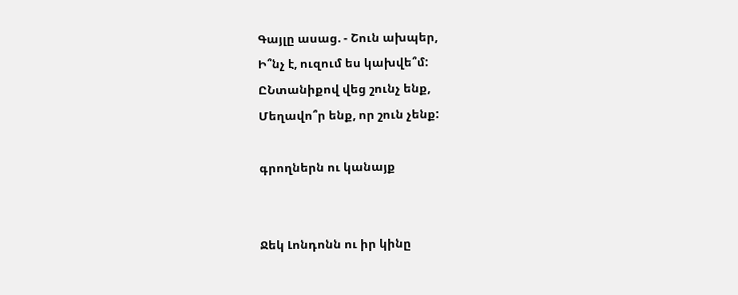Գայլը ասաց. - Շուն ախպեր,
Ի՞նչ է, ուզում ես կախվե՞մ:
ԸՆտանիքով վեց շունչ ենք,
Մեղավո՞ր ենք, որ շուն չենք:

գրողներն ու կանայք


Ջեկ Լոնդոնն ու իր կինը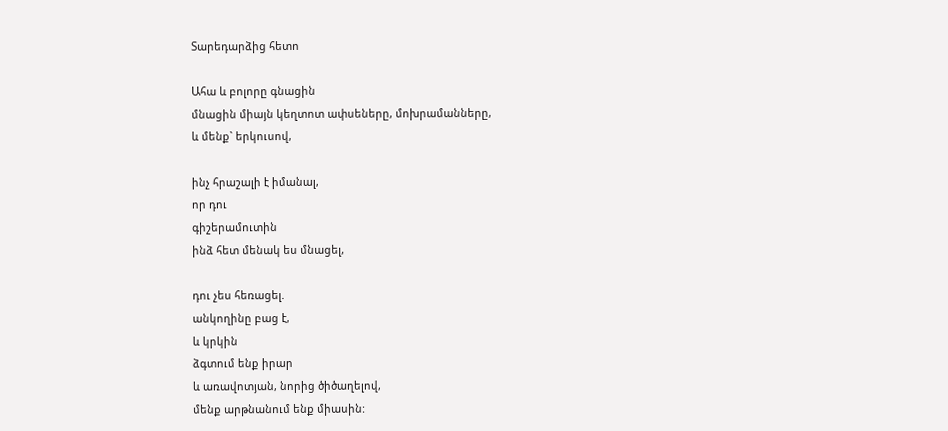Տարեդարձից հետո

Ահա և բոլորը գնացին
մնացին միայն կեղտոտ ափսեները, մոխրամանները,
և մենք` երկուսով,

ինչ հրաշալի է իմանալ,
որ դու
գիշերամուտին
ինձ հետ մենակ ես մնացել,

դու չես հեռացել.
անկողինը բաց է,
և կրկին
ձգտում ենք իրար
և առավոտյան, նորից ծիծաղելով,
մենք արթնանում ենք միասին: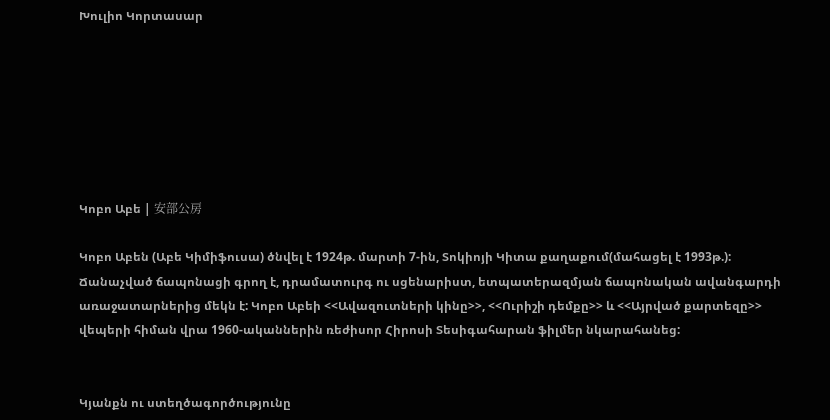Խուլիո Կորտասար







Կոբո Աբե | 安部公房

Կոբո Աբեն (Աբե Կիմիֆուսա) ծնվել է 1924թ. մարտի 7-ին, Տոկիոյի Կիտա քաղաքում(մահացել է 1993թ.): Ճանաչված ճապոնացի գրող է, դրամատուրգ ու սցենարիստ, ետպատերազմյան ճապոնական ավանգարդի առաջատարներից մեկն է: Կոբո Աբեի <<Ավազուտների կինը>>, <<Ուրիշի դեմքը>> և <<Այրված քարտեզը>> վեպերի հիման վրա 1960-ականներին ռեժիսոր Հիրոսի Տեսիգահարան ֆիլմեր նկարահանեց:


Կյանքն ու ստեղծագործությունը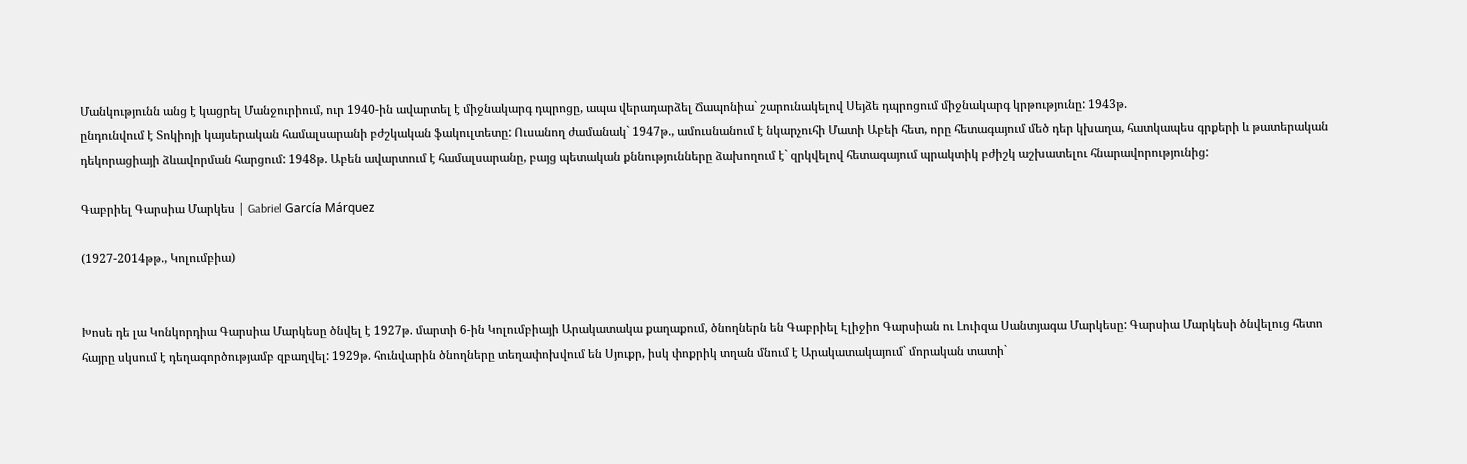Մանկությունն անց է կացրել Մանջուրիում, ուր 1940-ին ավարտել է միջնակարգ դպրոցը, ապա վերադարձել Ճապոնիա` շարունակելով Սեյձե դպրոցում միջնակարգ կրթությունը: 1943թ.
ընդունվում է Տոկիոյի կայսերական համալսարանի բժշկական ֆակուլտետը: Ուսանող ժամանակ` 1947թ., ամուսնանում է նկարչուհի Մատի Աբեի հետ, որը հետագայում մեծ դեր կխաղա, հատկապես գրքերի և թատերական դեկորացիայի ձևավորման հարցում: 1948թ. Աբեն ավարտում է համալսարանը, բայց պետական քննությունները ձախողում է` զրկվելով հետագայում պրակտիկ բժիշկ աշխատելու հնարավորությունից:

Գաբրիել Գարսիա Մարկես | Gabriel García Márquez

(1927-2014թթ., Կոլումբիա)


Խոսե դե լա Կոնկորդիա Գարսիա Մարկեսը ծնվել է 1927թ. մարտի 6-ին Կոլումբիայի Արակատակա քաղաքում, ծնողներն են Գաբրիել Էլիջիո Գարսիան ու Լուիզա Սանտյագա Մարկեսը: Գարսիա Մարկեսի ծնվելուց հետո հայրը սկսում է դեղագործությամբ զբաղվել: 1929թ. հունվարին ծնողները տեղափոխվում են Սյուքր, իսկ փոքրիկ տղան մնում է Արակատակայում` մորական տատի`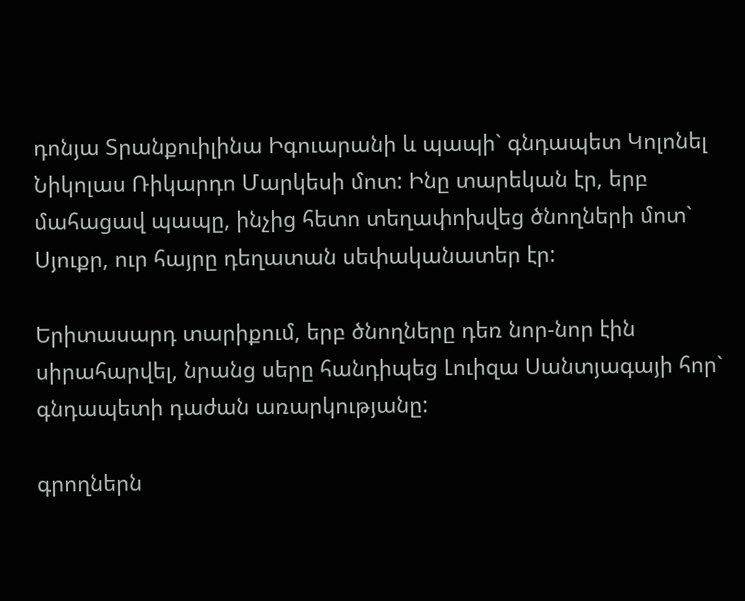դոնյա Տրանքուիլինա Իգուարանի և պապի` գնդապետ Կոլոնել Նիկոլաս Ռիկարդո Մարկեսի մոտ: Ինը տարեկան էր, երբ մահացավ պապը, ինչից հետո տեղափոխվեց ծնողների մոտ` Սյուքր, ուր հայրը դեղատան սեփականատեր էր:

Երիտասարդ տարիքում, երբ ծնողները դեռ նոր-նոր էին սիրահարվել, նրանց սերը հանդիպեց Լուիզա Սանտյագայի հոր` գնդապետի դաժան առարկությանը:

գրողներն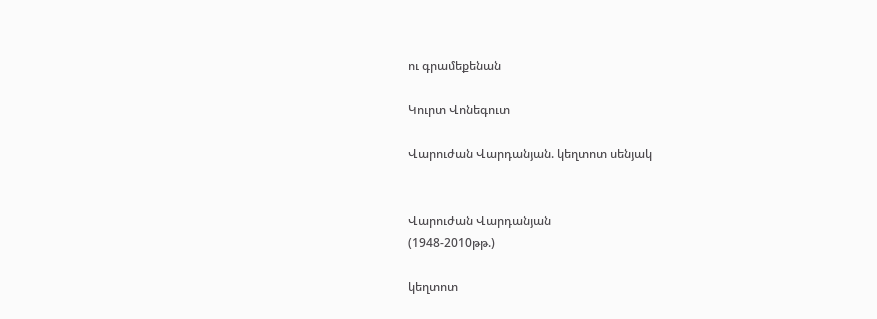ու գրամեքենան

Կուրտ Վոնեգուտ

Վարուժան Վարդանյան. կեղտոտ սենյակ


Վարուժան Վարդանյան
(1948-2010թթ.)

կեղտոտ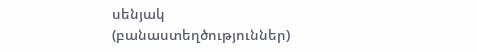սենյակ
(բանաստեղծություններ)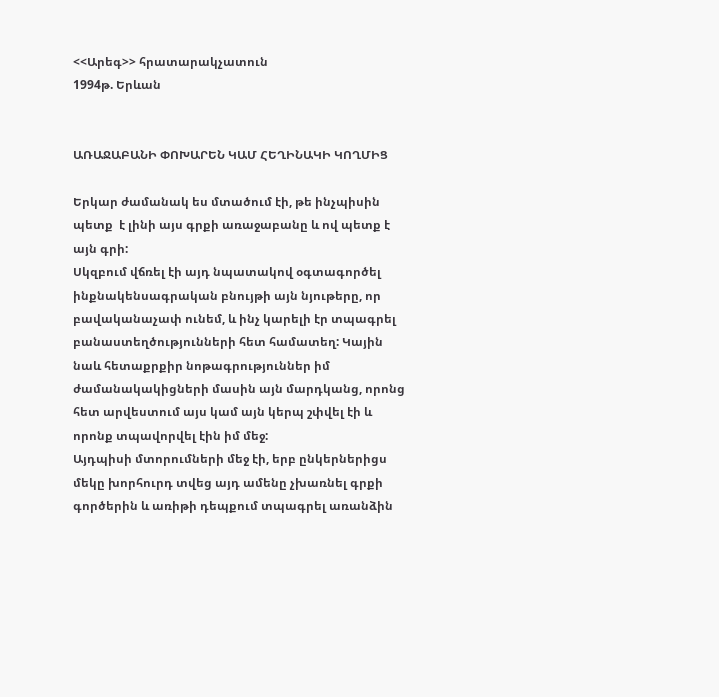<<Արեգ>> հրատարակչատուն
1994թ. Երևան


ԱՌԱՋԱԲԱՆԻ ՓՈԽԱՐԵՆ ԿԱՄ ՀԵՂԻՆԱԿԻ ԿՈՂՄԻՑ

Երկար ժամանակ ես մտածում էի, թե ինչպիսին պետք  է լինի այս գրքի առաջաբանը և ով պետք է այն գրի:
Սկզբում վճռել էի այդ նպատակով օգտագործել ինքնակենսագրական բնույթի այն նյութերը, որ բավականաչափ ունեմ, և ինչ կարելի էր տպագրել բանաստեղծությունների հետ համատեղ: Կային նաև հետաքրքիր նոթագրություններ իմ ժամանակակիցների մասին այն մարդկանց, որոնց հետ արվեստում այս կամ այն կերպ շփվել էի և որոնք տպավորվել էին իմ մեջ:
Այդպիսի մտորումների մեջ էի, երբ ընկերներիցս մեկը խորհուրդ տվեց այդ ամենը չխառնել գրքի գործերին և առիթի դեպքում տպագրել առանձին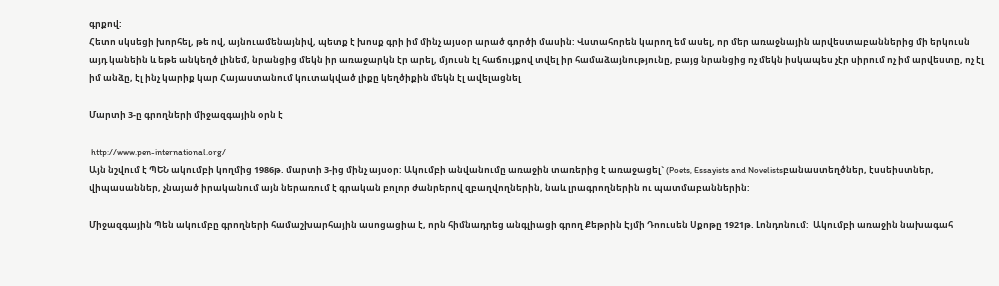գրքով:
Հետո սկսեցի խորհել, թե ով, այնուամենայնիվ, պետք է խոսք գրի իմ մինչ այսօր արած գործի մասին: Վստահորեն կարող եմ ասել, որ մեր առաջնային արվեստաբաններից մի երկուսն այդ կանեին և եթե անկեղծ լինեմ, նրանցից մեկն իր առաջարկն էր արել, մյուսն էլ հաճույքով տվել իր համաձայնությունը, բայց նրանցից ոչ մեկն իսկապես չէր սիրում ոչ իմ արվեստը, ոչ էլ իմ անձը, էլ ինչ կարիք կար Հայաստանում կուտակված լիքը կեղծիքին մեկն էլ ավելացնել

Մարտի 3-ը գրողների միջազգային օրն է

 http://www.pen-international.org/
Այն նշվում է ՊԵՆ ակումբի կողմից 1986թ. մարտի 3-ից մինչ այսօր: Ակումբի անվանումը առաջին տառերից է առաջացել` (Poets, Essayists and Novelistsբանաստեղծներ, էսսեիստներ, վիպասաններ, չնայած իրականում այն ներառում է գրական բոլոր ժանրերով զբաղվողներին, նաև լրագրողներին ու պատմաբաններին:

Միջազգային Պեն ակումբը գրողների համաշխարհային ասոցացիա է, որն հիմնադրեց անգլիացի գրող Քեթրին Էյմի Դոուսեն Սքոթը 1921թ. Լոնդոնում:  Ակումբի առաջին նախագահ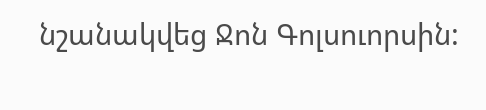նշանակվեց Ջոն Գոլսուորսին: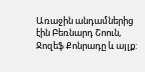Առաջին անդամներից էին Բեռնարդ Շոուն, Ջոզեֆ Քոնրադը և այլք: